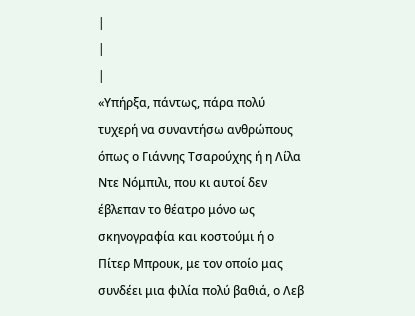|
|
|
«Υπήρξα, πάντως, πάρα πολύ τυχερή να συναντήσω ανθρώπους όπως ο Γιάννης Τσαρούχης ή η Λίλα Ντε Νόμπιλι, που κι αυτοί δεν έβλεπαν το θέατρο μόνο ως σκηνογραφία και κοστούμι ή ο Πίτερ Μπρουκ, με τον οποίο μας συνδέει μια φιλία πολύ βαθιά, ο Λεβ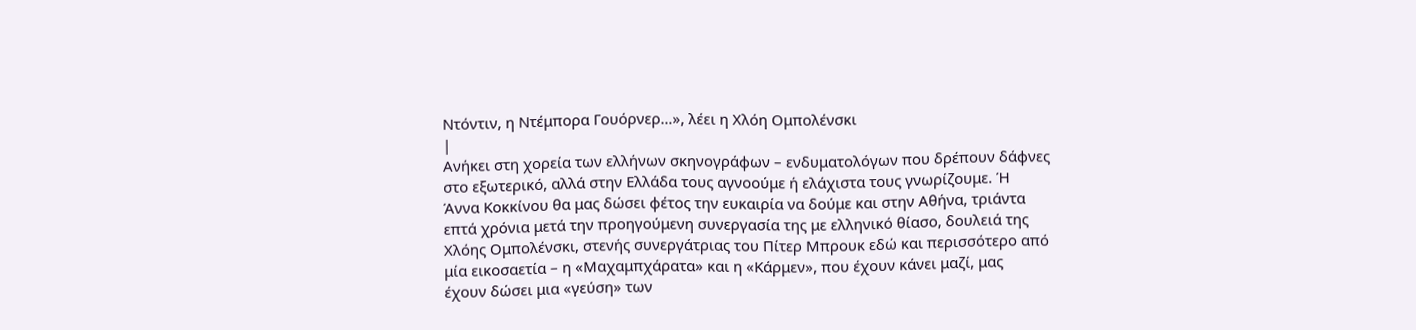Ντόντιν, η Ντέμπορα Γουόρνερ…», λέει η Χλόη Ομπολένσκι
|
Ανήκει στη χορεία των ελλήνων σκηνογράφων – ενδυματολόγων που δρέπουν δάφνες
στο εξωτερικό, αλλά στην Ελλάδα τους αγνοούμε ή ελάχιστα τους γνωρίζουμε. Ή
Άννα Κοκκίνου θα μας δώσει φέτος την ευκαιρία να δούμε και στην Αθήνα, τριάντα
επτά χρόνια μετά την προηγούμενη συνεργασία της με ελληνικό θίασο, δουλειά της
Χλόης Ομπολένσκι, στενής συνεργάτριας του Πίτερ Μπρουκ εδώ και περισσότερο από
μία εικοσαετία – η «Μαχαμπχάρατα» και η «Κάρμεν», που έχουν κάνει μαζί, μας
έχουν δώσει μια «γεύση» των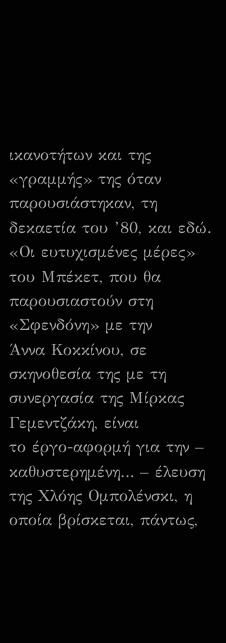ικανοτήτων και της «γραμμής» της όταν
παρουσιάστηκαν, τη δεκαετία του ’80, και εδώ.
«Οι ευτυχισμένες μέρες» του Μπέκετ, που θα παρουσιαστούν στη «Σφενδόνη» με την
Άννα Κοκκίνου, σε σκηνοθεσία της με τη συνεργασία της Μίρκας Γεμεντζάκη, είναι
το έργο-αφορμή για την – καθυστερημένη… – έλευση της Χλόης Ομπολένσκι, η
οποία βρίσκεται, πάντως,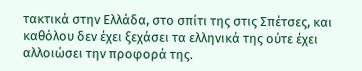τακτικά στην Ελλάδα, στο σπίτι της στις Σπέτσες, και
καθόλου δεν έχει ξεχάσει τα ελληνικά της ούτε έχει αλλοιώσει την προφορά της.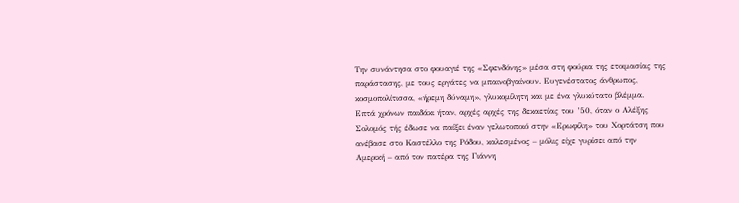Την συνάντησα στο φουαγιέ της «Σφενδόνης» μέσα στη φούρια της ετοιμασίας της
παράστασης, με τους εργάτες να μπαινοβγαίνουν. Ευγενέστατος άνθρωπος,
κοσμοπολίτισσα, «ήρεμη δύναμη», γλυκομίλητη και με ένα γλυκύτατο βλέμμα.
Επτά χρόνων παιδάκι ήταν, αρχές αρχές της δεκαετίας του ’50, όταν ο Αλέξης
Σολομός τής έδωσε να παίξει έναν γελωτοποιό στην «Ερωφίλη» του Χορτάτση που
ανέβασε στο Καστέλλο της Ρόδου, καλεσμένος – μόλις είχε γυρίσει από την
Αμερική – από τον πατέρα της Γιάννη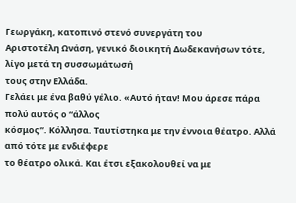Γεωργάκη, κατοπινό στενό συνεργάτη του
Αριστοτέλη Ωνάση, γενικό διοικητή Δωδεκανήσων τότε, λίγο μετά τη συσσωμάτωσή
τους στην Ελλάδα.
Γελάει με ένα βαθύ γέλιο. «Αυτό ήταν! Μου άρεσε πάρα πολύ αυτός ο “άλλος
κόσμος”. Κόλλησα. Ταυτίστηκα με την έννοια θέατρο. Αλλά από τότε με ενδιέφερε
το θέατρο ολικά. Και έτσι εξακολουθεί να με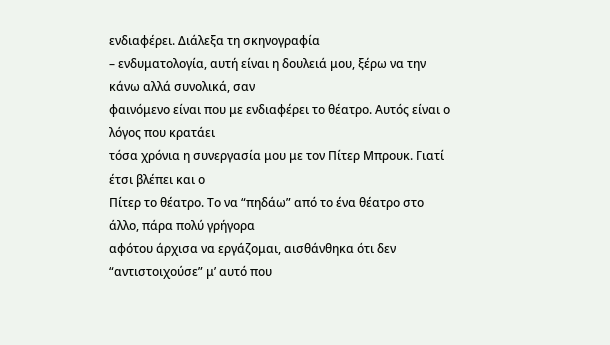ενδιαφέρει. Διάλεξα τη σκηνογραφία
– ενδυματολογία, αυτή είναι η δουλειά μου, ξέρω να την κάνω αλλά συνολικά, σαν
φαινόμενο είναι που με ενδιαφέρει το θέατρο. Αυτός είναι ο λόγος που κρατάει
τόσα χρόνια η συνεργασία μου με τον Πίτερ Μπρουκ. Γιατί έτσι βλέπει και ο
Πίτερ το θέατρο. Το να “πηδάω” από το ένα θέατρο στο άλλο, πάρα πολύ γρήγορα
αφότου άρχισα να εργάζομαι, αισθάνθηκα ότι δεν “αντιστοιχούσε” μ’ αυτό που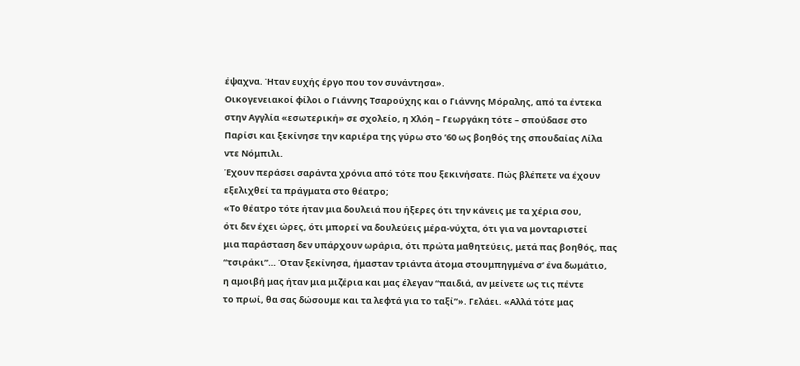έψαχνα. Ήταν ευχής έργο που τον συνάντησα».
Οικογενειακοί φίλοι ο Γιάννης Τσαρούχης και ο Γιάννης Μόραλης, από τα έντεκα
στην Αγγλία «εσωτερική» σε σχολείο, η Χλόη – Γεωργάκη τότε – σπούδασε στο
Παρίσι και ξεκίνησε την καριέρα της γύρω στο ’60 ως βοηθός της σπουδαίας Λίλα
ντε Νόμπιλι.
Έχουν περάσει σαράντα χρόνια από τότε που ξεκινήσατε. Πώς βλέπετε να έχουν
εξελιχθεί τα πράγματα στο θέατρο;
«Το θέατρο τότε ήταν μια δουλειά που ήξερες ότι την κάνεις με τα χέρια σου,
ότι δεν έχει ώρες, ότι μπορεί να δουλεύεις μέρα-νύχτα, ότι για να μονταριστεί
μια παράσταση δεν υπάρχουν ωράρια, ότι πρώτα μαθητεύεις, μετά πας βοηθός, πας
“τσιράκι”… Όταν ξεκίνησα, ήμασταν τριάντα άτομα στουμπηγμένα σ’ ένα δωμάτιο,
η αμοιβή μας ήταν μια μιζέρια και μας έλεγαν “παιδιά, αν μείνετε ως τις πέντε
το πρωί, θα σας δώσουμε και τα λεφτά για το ταξί”». Γελάει. «Αλλά τότε μας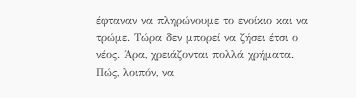έφταναν να πληρώνουμε το ενοίκιο και να τρώμε. Τώρα δεν μπορεί να ζήσει έτσι ο
νέος. Άρα, χρειάζονται πολλά χρήματα. Πώς, λοιπόν, να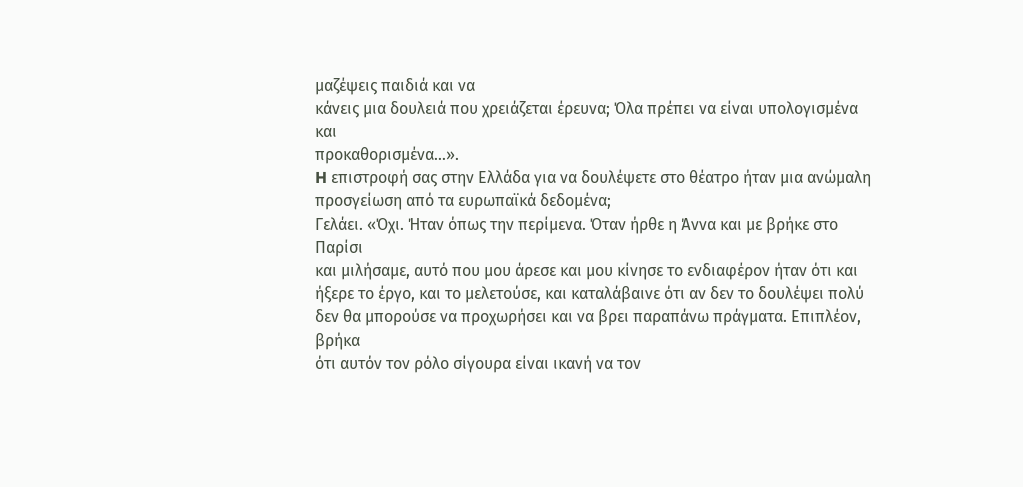μαζέψεις παιδιά και να
κάνεις μια δουλειά που χρειάζεται έρευνα; Όλα πρέπει να είναι υπολογισμένα και
προκαθορισμένα…».
H επιστροφή σας στην Ελλάδα για να δουλέψετε στο θέατρο ήταν μια ανώμαλη
προσγείωση από τα ευρωπαϊκά δεδομένα;
Γελάει. «Όχι. Ήταν όπως την περίμενα. Όταν ήρθε η Άννα και με βρήκε στο Παρίσι
και μιλήσαμε, αυτό που μου άρεσε και μου κίνησε το ενδιαφέρον ήταν ότι και
ήξερε το έργο, και το μελετούσε, και καταλάβαινε ότι αν δεν το δουλέψει πολύ
δεν θα μπορούσε να προχωρήσει και να βρει παραπάνω πράγματα. Επιπλέον, βρήκα
ότι αυτόν τον ρόλο σίγουρα είναι ικανή να τον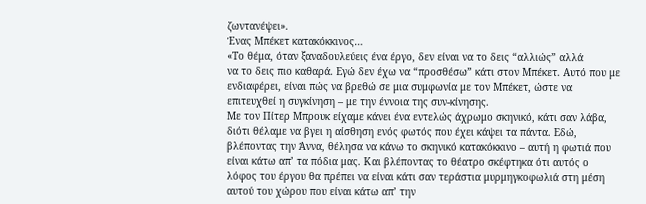ζωντανέψει».
Ένας Μπέκετ κατακόκκινος…
«Το θέμα, όταν ξαναδουλεύεις ένα έργο, δεν είναι να το δεις “αλλιώς” αλλά
να το δεις πιο καθαρά. Εγώ δεν έχω να “προσθέσω” κάτι στον Μπέκετ. Αυτό που με
ενδιαφέρει, είναι πώς να βρεθώ σε μια συμφωνία με τον Μπέκετ, ώστε να
επιτευχθεί η συγκίνηση – με την έννοια της συν-κίνησης.
Με τον Πίτερ Μπρουκ είχαμε κάνει ένα εντελώς άχρωμο σκηνικό, κάτι σαν λάβα,
διότι θέλαμε να βγει η αίσθηση ενός φωτός που έχει κάψει τα πάντα. Εδώ,
βλέποντας την Άννα, θέλησα να κάνω το σκηνικό κατακόκκινο – αυτή η φωτιά που
είναι κάτω απ’ τα πόδια μας. Και βλέποντας το θέατρο σκέφτηκα ότι αυτός ο
λόφος του έργου θα πρέπει να είναι κάτι σαν τεράστια μυρμηγκοφωλιά στη μέση
αυτού του χώρου που είναι κάτω απ’ την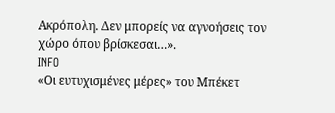Ακρόπολη. Δεν μπορείς να αγνοήσεις τον
χώρο όπου βρίσκεσαι…».
INFO
«Οι ευτυχισμένες μέρες» του Μπέκετ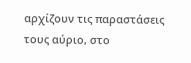αρχίζουν τις παραστάσεις τους αύριο, στο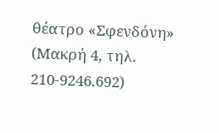θέατρο «Σφενδόνη» (Μακρή 4, τηλ. 210-9246.692)